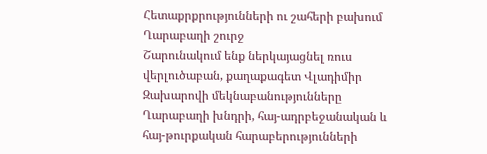Հետաքրքրությունների ու շահերի բախում Ղարաբաղի շուրջ
Շարունակում ենք ներկայացնել ռուս վերլուծաբան, քաղաքագետ Վլադիմիր Զախարովի մեկնաբանությունները Ղարաբաղի խնդրի, հայ-ադրբեջանական և հայ-թուրքական հարաբերությունների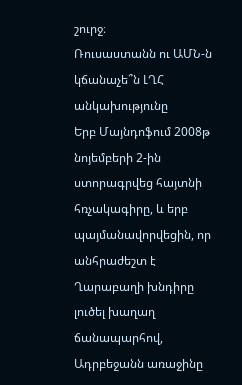շուրջ։
Ռուսաստանն ու ԱՄՆ-ն կճանաչե՞ն ԼՂՀ անկախությունը
Երբ Մայնդոֆում 2008թ նոյեմբերի 2-ին ստորագրվեց հայտնի հռչակագիրը, և երբ պայմանավորվեցին, որ անհրաժեշտ է Ղարաբաղի խնդիրը լուծել խաղաղ ճանապարհով, Ադրբեջանն առաջինը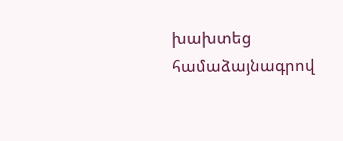խախտեց համաձայնագրով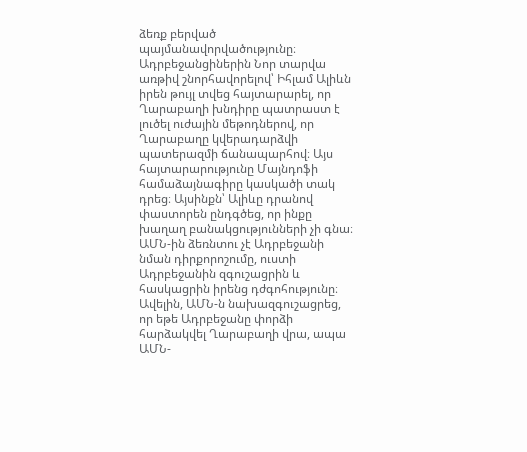ձեռք բերված պայմանավորվածությունը։ Ադրբեջանցիներին Նոր տարվա առթիվ շնորհավորելով՝ Իհլամ Ալիևն իրեն թույլ տվեց հայտարարել, որ Ղարաբաղի խնդիրը պատրաստ է լուծել ուժային մեթոդներով, որ Ղարաբաղը կվերադարձվի պատերազմի ճանապարհով։ Այս հայտարարությունը Մայնդոֆի համաձայնագիրը կասկածի տակ դրեց։ Այսինքն՝ Ալիևը դրանով փաստորեն ընդգծեց, որ ինքը խաղաղ բանակցությունների չի գնա։
ԱՄՆ-ին ձեռնտու չէ Ադրբեջանի նման դիրքորոշումը, ուստի Ադրբեջանին զգուշացրին և հասկացրին իրենց դժգոհությունը։ Ավելին, ԱՄՆ-ն նախազգուշացրեց, որ եթե Ադրբեջանը փորձի հարձակվել Ղարաբաղի վրա, ապա ԱՄՆ-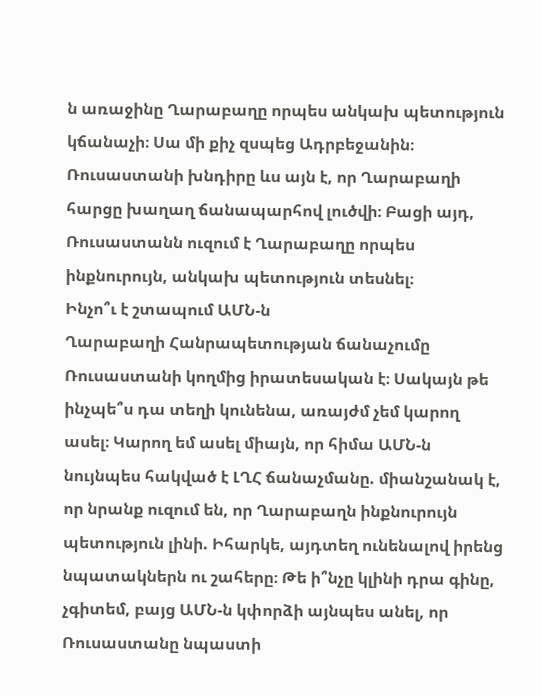ն առաջինը Ղարաբաղը որպես անկախ պետություն կճանաչի։ Սա մի քիչ զսպեց Ադրբեջանին։ Ռուսաստանի խնդիրը ևս այն է, որ Ղարաբաղի հարցը խաղաղ ճանապարհով լուծվի։ Բացի այդ, Ռուսաստանն ուզում է Ղարաբաղը որպես ինքնուրույն, անկախ պետություն տեսնել։
Ինչո՞ւ է շտապում ԱՄՆ-ն
Ղարաբաղի Հանրապետության ճանաչումը Ռուսաստանի կողմից իրատեսական է։ Սակայն թե ինչպե՞ս դա տեղի կունենա, առայժմ չեմ կարող ասել։ Կարող եմ ասել միայն, որ հիմա ԱՄՆ-ն նույնպես հակված է ԼՂՀ ճանաչմանը. միանշանակ է, որ նրանք ուզում են, որ Ղարաբաղն ինքնուրույն պետություն լինի. Իհարկե, այդտեղ ունենալով իրենց նպատակներն ու շահերը։ Թե ի՞նչը կլինի դրա գինը, չգիտեմ, բայց ԱՄՆ-ն կփորձի այնպես անել, որ Ռուսաստանը նպաստի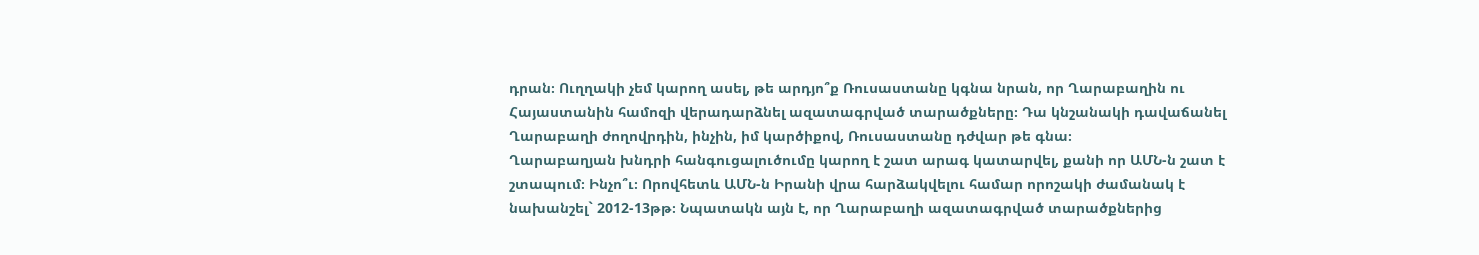դրան։ Ուղղակի չեմ կարող ասել, թե արդյո՞ք Ռուսաստանը կգնա նրան, որ Ղարաբաղին ու Հայաստանին համոզի վերադարձնել ազատագրված տարածքները։ Դա կնշանակի դավաճանել Ղարաբաղի ժողովրդին, ինչին, իմ կարծիքով, Ռուսաստանը դժվար թե գնա։
Ղարաբաղյան խնդրի հանգուցալուծումը կարող է շատ արագ կատարվել, քանի որ ԱՄՆ-ն շատ է շտապում։ Ինչո՞ւ։ Որովհետև ԱՄՆ-ն Իրանի վրա հարձակվելու համար որոշակի ժամանակ է նախանշել` 2012-13թթ։ Նպատակն այն է, որ Ղարաբաղի ազատագրված տարածքներից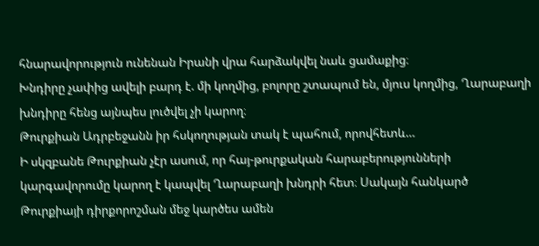հնարավորություն ունենան Իրանի վրա հարձակվել նաև ցամաքից։
Խնդիրը չափից ավելի բարդ է. մի կողմից, բոլորը շտապում են, մյուս կողմից, Ղարաբաղի խնդիրը հենց այնպես լուծվել չի կարող։
Թուրքիան Ադրբեջանն իր հսկողության տակ է պահում, որովհետև…
Ի սկզբանե Թուրքիան չէր ասում, որ հայ-թուրքական հարաբերությունների կարգավորումը կարող է կապվել Ղարաբաղի խնդրի հետ։ Սակայն հանկարծ Թուրքիայի դիրքորոշման մեջ կարծես ամեն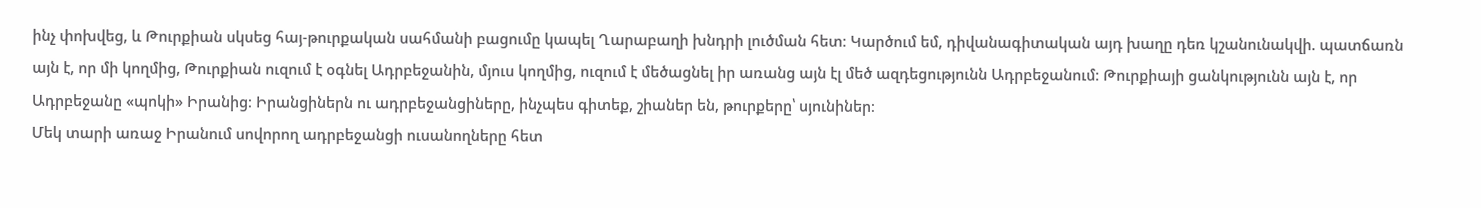ինչ փոխվեց, և Թուրքիան սկսեց հայ-թուրքական սահմանի բացումը կապել Ղարաբաղի խնդրի լուծման հետ։ Կարծում եմ, դիվանագիտական այդ խաղը դեռ կշանունակվի. պատճառն այն է, որ մի կողմից, Թուրքիան ուզում է օգնել Ադրբեջանին, մյուս կողմից, ուզում է մեծացնել իր առանց այն էլ մեծ ազդեցությունն Ադրբեջանում։ Թուրքիայի ցանկությունն այն է, որ Ադրբեջանը «պոկի» Իրանից։ Իրանցիներն ու ադրբեջանցիները, ինչպես գիտեք, շիաներ են, թուրքերը՝ սյունիներ։
Մեկ տարի առաջ Իրանում սովորող ադրբեջանցի ուսանողները հետ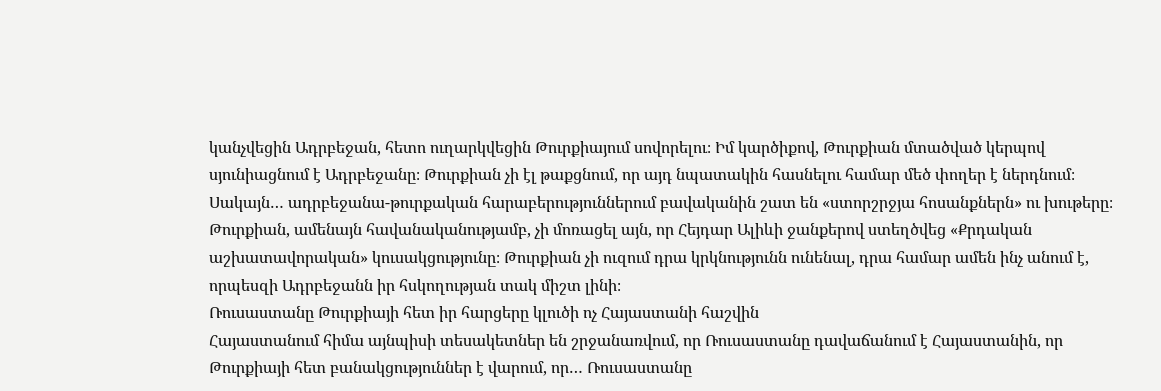կանչվեցին Ադրբեջան, հետո ուղարկվեցին Թուրքիայում սովորելու։ Իմ կարծիքով, Թուրքիան մտածված կերպով սյունիացնում է Ադրբեջանը։ Թուրքիան չի էլ թաքցնում, որ այդ նպատակին հասնելու համար մեծ փողեր է ներդնում։ Սակայն… ադրբեջանա-թուրքական հարաբերություններում բավականին շատ են «ստորշրջյա հոսանքներն» ու խութերը։ Թուրքիան, ամենայն հավանականությամբ, չի մոռացել այն, որ Հեյդար Ալիևի ջանքերով ստեղծվեց «Քրդական աշխատավորական» կուսակցությունը։ Թուրքիան չի ուզում դրա կրկնությունն ունենալ, դրա համար ամեն ինչ անում է, որպեսզի Ադրբեջանն իր հսկողության տակ միշտ լինի։
Ռուսաստանը Թուրքիայի հետ իր հարցերը կլուծի ոչ Հայաստանի հաշվին
Հայաստանում հիմա այնպիսի տեսակետներ են շրջանառվում, որ Ռուսաստանը դավաճանում է Հայաստանին, որ Թուրքիայի հետ բանակցություններ է վարում, որ… Ռուսաստանը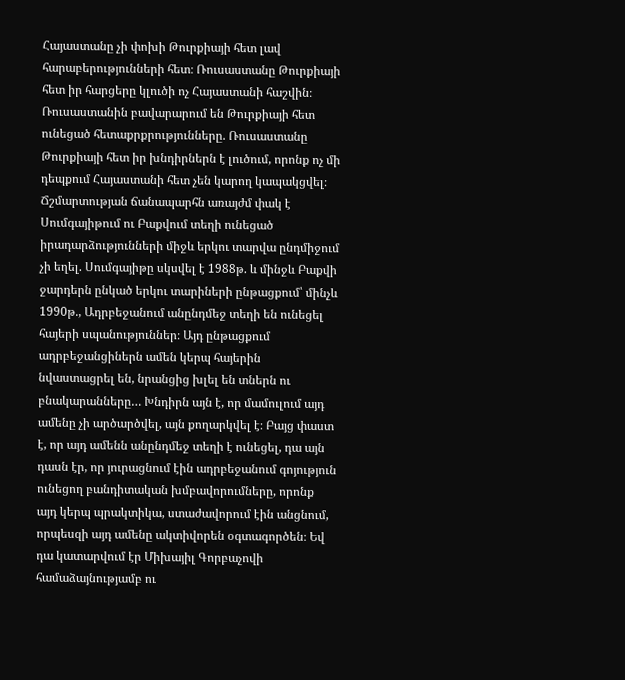Հայաստանը չի փոխի Թուրքիայի հետ լավ հարաբերությունների հետ։ Ռուսաստանը Թուրքիայի հետ իր հարցերը կլուծի ոչ Հայաստանի հաշվին։ Ռուսաստանին բավարարում են Թուրքիայի հետ ունեցած հետաքրքրությունները. Ռուսաստանը Թուրքիայի հետ իր խնդիրներն է լուծում, որոնք ոչ մի դեպքում Հայաստանի հետ չեն կարող կապակցվել։
Ճշմարտության ճանապարհն առայժմ փակ է
Սումգայիթում ու Բաքվում տեղի ունեցած իրադարձությունների միջև երկու տարվա ընդմիջում չի եղել. Սումգայիթը սկսվել է 1988թ. և մինջև Բաքվի ջարդերն ընկած երկու տարիների ընթացքում՝ մինչև 1990թ., Ադրբեջանում անընդմեջ տեղի են ունեցել հայերի սպանություններ։ Այդ ընթացքում ադրբեջանցիներն ամեն կերպ հայերին նվաստացրել են, նրանցից խլել են տներն ու բնակարանները… Խնդիրն այն է, որ մամուլում այդ ամենը չի արծարծվել, այն քողարկվել է։ Բայց փաստ է, որ այդ ամենն անընդմեջ տեղի է ունեցել, դա այն դասն էր, որ յուրացնում էին ադրբեջանում գոյություն ունեցող բանդիտական խմբավորումները, որոնք այդ կերպ պրակտիկա, ստաժավորում էին անցնում, որպեսզի այդ ամենը ակտիվորեն օգտագործեն։ Եվ դա կատարվում էր Միխայիլ Գորբաչովի համաձայնությամբ ու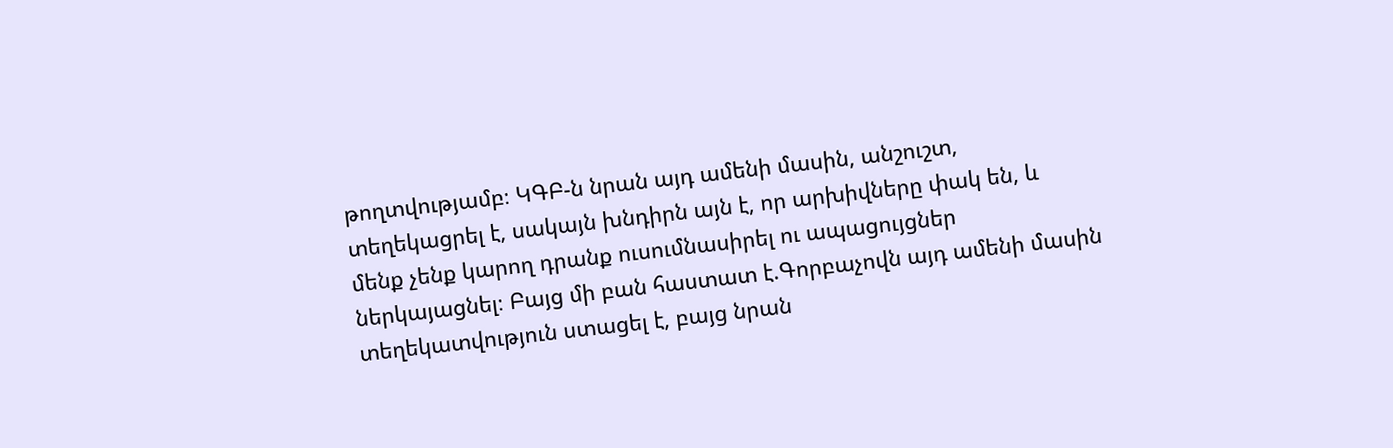թողտվությամբ։ ԿԳԲ-ն նրան այդ ամենի մասին, անշուշտ, տեղեկացրել է, սակայն խնդիրն այն է, որ արխիվները փակ են, և մենք չենք կարող դրանք ուսումնասիրել ու ապացույցներ ներկայացնել։ Բայց մի բան հաստատ է.Գորբաչովն այդ ամենի մասին տեղեկատվություն ստացել է, բայց նրան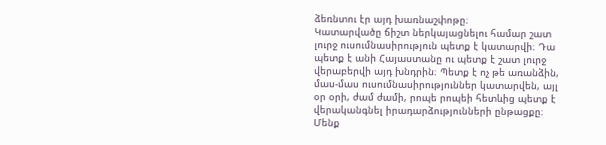ձեռնտու էր այդ խառնաշփոթը։
Կատարվածը ճիշտ ներկայացնելու համար շատ լուրջ ուսումնասիրություն պետք է կատարվի։ Դա պետք է անի Հայաստանը ու պետք է շատ լուրջ վերաբերվի այդ խնդրին։ Պետք է ոչ թե առանձին, մաս-մաս ուսումնասիրություններ կատարվեն, այլ օր օրի, ժամ ժամի, րոպե րոպեի հետևից պետք է վերականգնել իրադարձությունների ընթացքը։ Մենք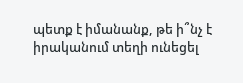պետք է իմանանք, թե ի՞նչ է իրականում տեղի ունեցել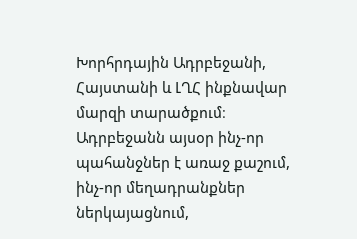Խորհրդային Ադրբեջանի, Հայստանի և ԼՂՀ ինքնավար մարզի տարածքում։ Ադրբեջանն այսօր ինչ-որ պահանջներ է առաջ քաշում, ինչ-որ մեղադրանքներ ներկայացնում,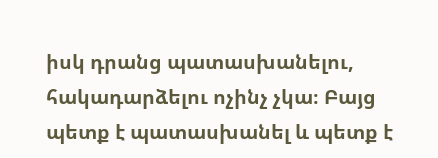իսկ դրանց պատասխանելու, հակադարձելու ոչինչ չկա։ Բայց պետք է պատասխանել և պետք է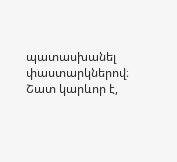պատասխանել փաստարկներով։ Շատ կարևոր է,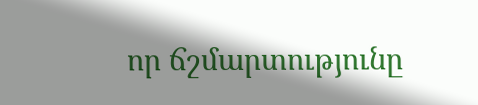որ ճշմարտությունը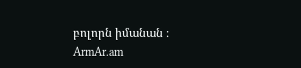բոլորն իմանան ։
ArmAr.am